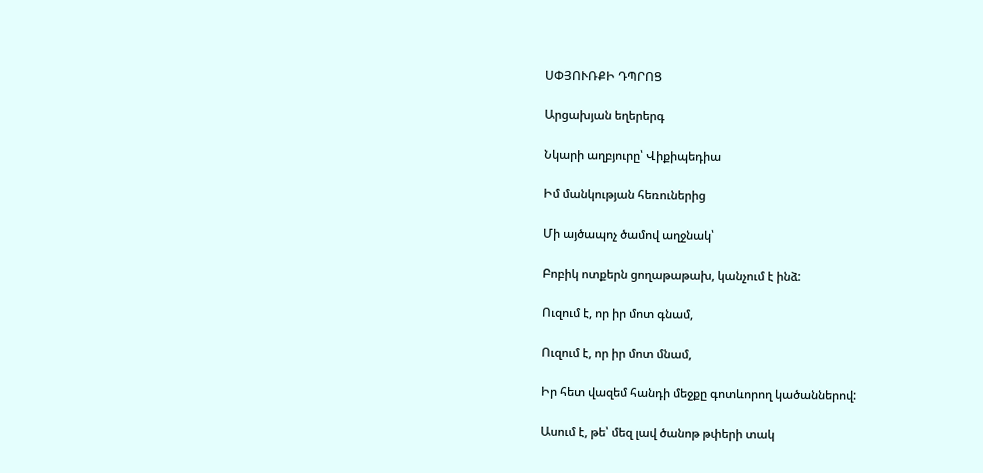ՍՓՅՈՒՌՔԻ ԴՊՐՈՑ

Արցախյան եղերերգ

Նկարի աղբյուրը՝ Վիքիպեդիա

Իմ մանկության հեռուներից

Մի այծապոչ ծամով աղջնակ՝

Բոբիկ ոտքերն ցողաթաթախ, կանչում է ինձ:

Ուզում է, որ իր մոտ գնամ,

Ուզում է, որ իր մոտ մնամ,

Իր հետ վազեմ հանդի մեջքը գոտևորող կածաններով:

Ասում է, թե՝ մեզ լավ ծանոթ թփերի տակ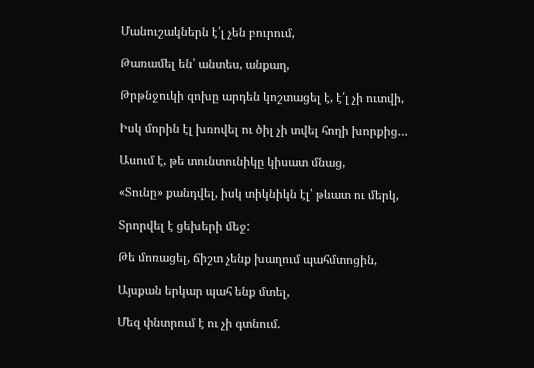Մանուշակներն է՛լ չեն բուրում,

Թառամել են՝ անտես, անքաղ,

Թրթնջուկի զոխը արդեն կոշտացել է, է՛լ չի ուտվի,

Իսկ մորին էլ խռովել ու ծիլ չի տվել հողի խորքից…

Ասում է, թե տունտունիկը կիսատ մնաց,

«Տունը» քանդվել, իսկ տիկնիկն էլ՝ թևատ ու մերկ,

Տրորվել է ցեխերի մեջ:

Թե մոռացել, ճիշտ չենք խաղում պահմտոցին,

Այսքան երկար պահ ենք մտել,

Մեզ փնտրում է ու չի գտնում.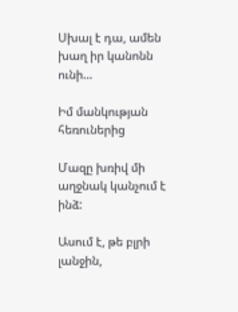Սխալ է դա, ամեն խաղ իր կանոնն ունի…

Իմ մանկության հեռուներից

Մազը խռիվ մի աղջնակ կանչում է ինձ:

Ասում է, թե բլրի լանջին,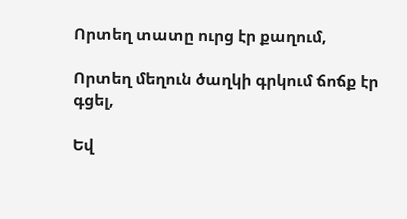Որտեղ տատը ուրց էր քաղում,

Որտեղ մեղուն ծաղկի գրկում ճոճք էր գցել,

Եվ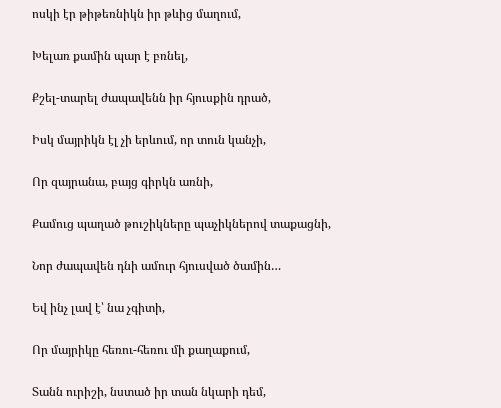ոսկի էր թիթեռնիկն իր թևից մաղում,

Խելառ քամին պար է բռնել,

Քշել-տարել ժապավենն իր հյուսքին դրած,

Իսկ մայրիկն էլ չի երևում, որ տուն կանչի,

Որ զայրանա, բայց գիրկն առնի,

Քամուց պաղած թուշիկները պաչիկներով տաքացնի,

Նոր ժապավեն դնի ամուր հյուսված ծամին…

Եվ ինչ լավ է՝ նա չգիտի,

Որ մայրիկը հեռու-հեռու մի քաղաքում,

Տանն ուրիշի, նստած իր տան նկարի դեմ,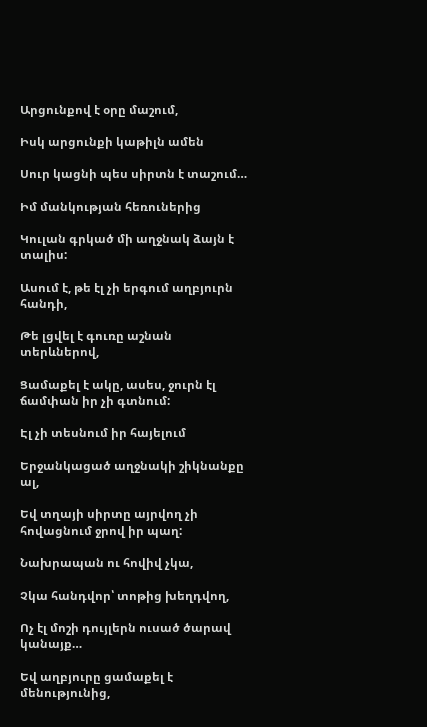Արցունքով է օրը մաշում,

Իսկ արցունքի կաթիլն ամեն

Սուր կացնի պես սիրտն է տաշում…

Իմ մանկության հեռուներից

Կուլան գրկած մի աղջնակ ձայն է տալիս:

Ասում է, թե էլ չի երգում աղբյուրն հանդի,

Թե լցվել է գուռը աշնան տերևներով,

Ցամաքել է ակը, ասես, ջուրն էլ ճամփան իր չի գտնում:

Էլ չի տեսնում իր հայելում

Երջանկացած աղջնակի շիկնանքը ալ,

Եվ տղայի սիրտը այրվող չի հովացնում ջրով իր պաղ:

Նախրապան ու հովիվ չկա,

Չկա հանդվոր՝ տոթից խեղդվող,

Ոչ էլ մոշի դույլերն ուսած ծարավ կանայք…

Եվ աղբյուրը ցամաքել է մենությունից,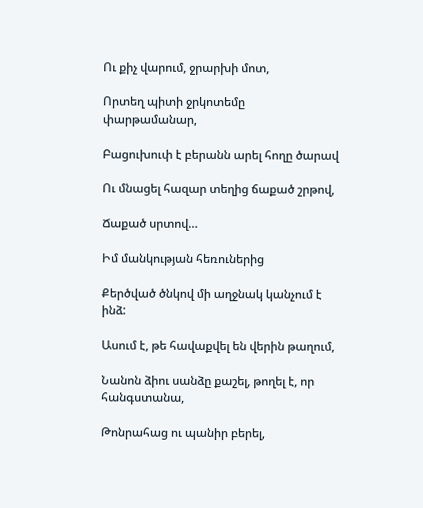Ու քիչ վարում, ջրարխի մոտ,

Որտեղ պիտի ջրկոտեմը փարթամանար,

Բացուխուփ է բերանն արել հողը ծարավ

Ու մնացել հազար տեղից ճաքած շրթով,

Ճաքած սրտով…

Իմ մանկության հեռուներից

Քերծված ծնկով մի աղջնակ կանչում է ինձ:

Ասում է, թե հավաքվել են վերին թաղում,

Նանոն ձիու սանձը քաշել, թողել է, որ հանգստանա,

Թոնրահաց ու պանիր բերել,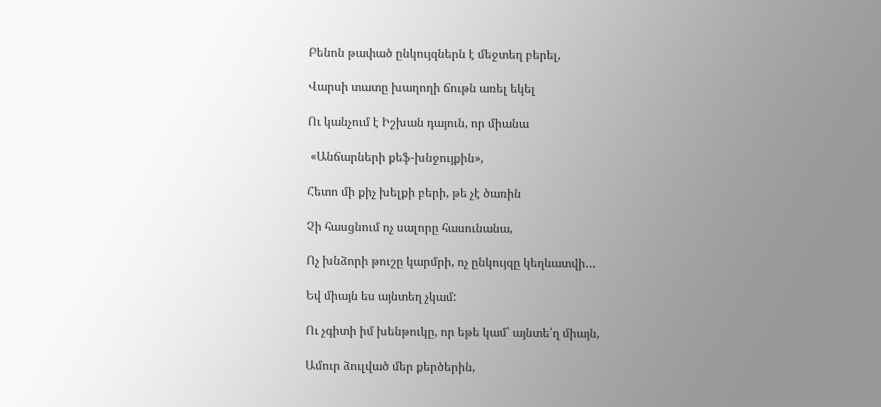Բենոն թափած ընկույզներն է մեջտեղ բերել,

Վարսի տատը խաղողի ճութն առել եկել

Ու կանչում է Իշխան դայուն, որ միանա

 «Անճարների քեֆ-խնջույքին»,

Հետո մի քիչ խելքի բերի, թե չէ ծառին

Չի հասցնում ոչ սալորը հասունանա,

Ոչ խնձորի թուշը կարմրի, ոչ ընկույզը կեղևատվի…

Եվ միայն ես այնտեղ չկամ:

Ու չգիտի իմ խենթուկը, որ եթե կամ՝ այնտե՛ղ միայն,

Ամուր ձուլված մեր քերծերին,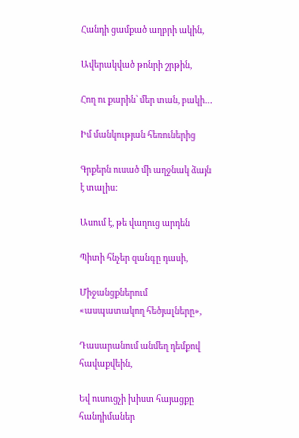Հանդի ցամքած աղբրի ակին,

Ավերակված թոնրի շրթին,

Հող ու քարին՝ մեր տան, բակի…

Իմ մանկության հեռուներից

Գրքերն ուսած մի աղջնակ ձայն է տալիս:

Ասում է, թե վաղուց արդեն

Պիտի հնչեր զանգը դասի,

Միջանցքներում «ասպատակող հեծյալները»,

Դասարանում անմեղ դեմքով հավաքվեին,

Եվ ուսուցչի խիստ հայացքը հանդիմաներ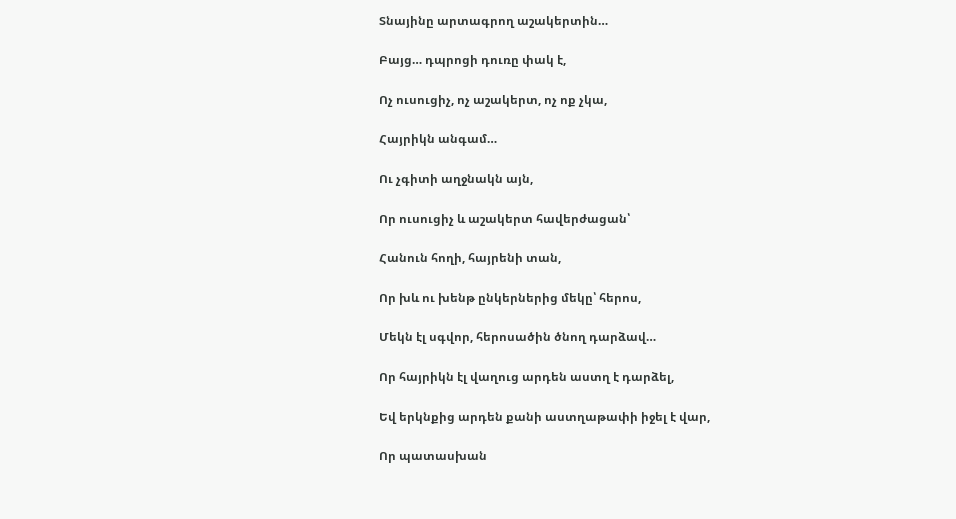Տնայինը արտագրող աշակերտին…

Բայց… դպրոցի դուռը փակ է,

Ոչ ուսուցիչ, ոչ աշակերտ, ոչ ոք չկա,

Հայրիկն անգամ…

Ու չգիտի աղջնակն այն,

Որ ուսուցիչ և աշակերտ հավերժացան՝

Հանուն հողի, հայրենի տան,

Որ խև ու խենթ ընկերներից մեկը՝ հերոս,

Մեկն էլ սգվոր, հերոսածին ծնող դարձավ…

Որ հայրիկն էլ վաղուց արդեն աստղ է դարձել,

Եվ երկնքից արդեն քանի աստղաթափի իջել է վար,

Որ պատասխան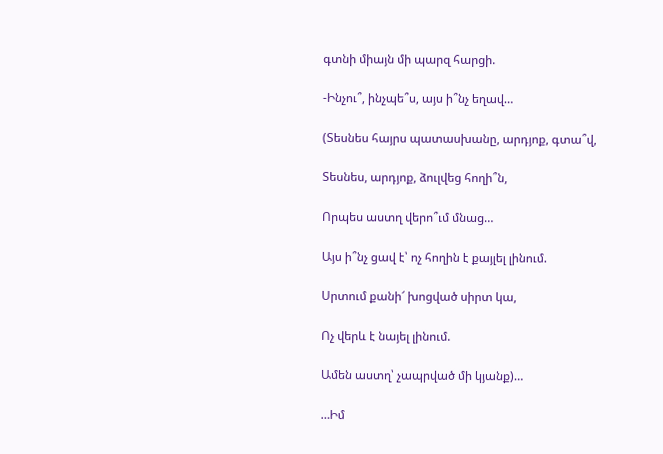գտնի միայն մի պարզ հարցի.

-Ինչու՞, ինչպե՞ս, այս ի՞նչ եղավ…

(Տեսնես հայրս պատասխանը, արդյոք, գտա՞վ,

Տեսնես, արդյոք, ձուլվեց հողի՞ն,

Որպես աստղ վերո՞ւմ մնաց…

Այս ի՞նչ ցավ է՝ ոչ հողին է քայլել լինում.

Սրտում քանի՜ խոցված սիրտ կա,

Ոչ վերև է նայել լինում.

Ամեն աստղ՝ չապրված մի կյանք)…

…Իմ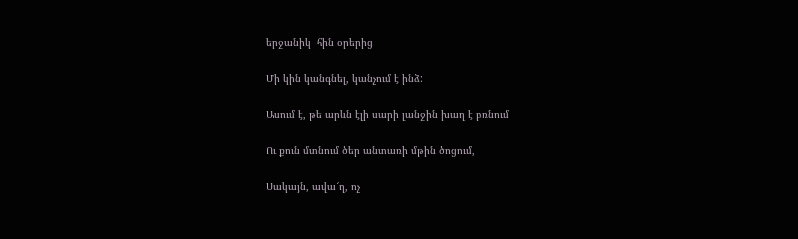երջանիկ  հին օրերից

Մի կին կանգնել, կանչում է ինձ:

Ասում է, թե արևն էլի սարի լանջին խաղ է բռնում

Ու քուն մտնում ծեր անտառի մթին ծոցում,

Սակայն, ավա՜ղ, ոչ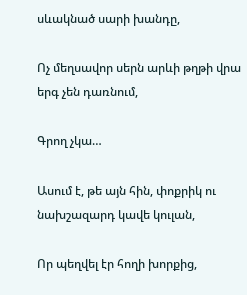սևակնած սարի խանդը,

Ոչ մեղսավոր սերն արևի թղթի վրա երգ չեն դառնում,

Գրող չկա…

Ասում է, թե այն հին, փոքրիկ ու նախշազարդ կավե կուլան,

Որ պեղվել էր հողի խորքից,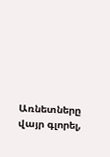Առնետները վայր գլորել,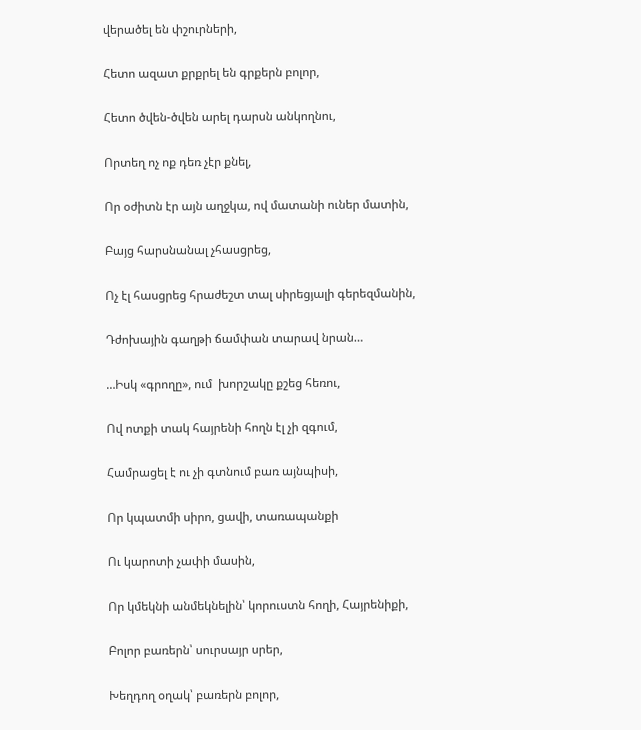վերածել են փշուրների,

Հետո ազատ քրքրել են գրքերն բոլոր,

Հետո ծվեն-ծվեն արել դարսն անկողնու,

Որտեղ ոչ ոք դեռ չէր քնել,

Որ օժիտն էր այն աղջկա, ով մատանի ուներ մատին,

Բայց հարսնանալ չհասցրեց,

Ոչ էլ հասցրեց հրաժեշտ տալ սիրեցյալի գերեզմանին,

Դժոխային գաղթի ճամփան տարավ նրան…

…Իսկ «գրողը», ում  խորշակը քշեց հեռու,

Ով ոտքի տակ հայրենի հողն էլ չի զգում,

Համրացել է ու չի գտնում բառ այնպիսի,

Որ կպատմի սիրո, ցավի, տառապանքի

Ու կարոտի չափի մասին,

Որ կմեկնի անմեկնելին՝ կորուստն հողի, Հայրենիքի,

Բոլոր բառերն՝ սուրսայր սրեր,

Խեղդող օղակ՝ բառերն բոլոր,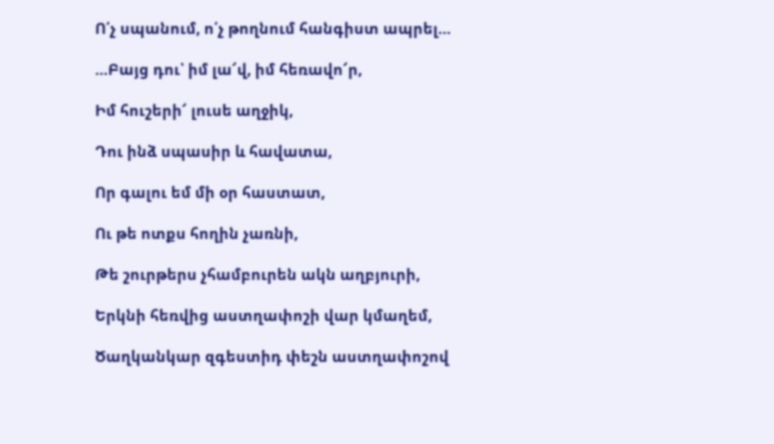Ո՛չ սպանում, ո՛չ թողնում հանգիստ ապրել…

…Բայց դու՝ իմ լա՜վ, իմ հեռավո՜ր,

Իմ հուշերի՜ լուսե աղջիկ,

Դու ինձ սպասիր և հավատա,

Որ գալու եմ մի օր հաստատ,

Ու թե ոտքս հողին չառնի,

Թե շուրթերս չհամբուրեն ակն աղբյուրի,

Երկնի հեռվից աստղափոշի վար կմաղեմ,

Ծաղկանկար զգեստիդ փեշն աստղափոշով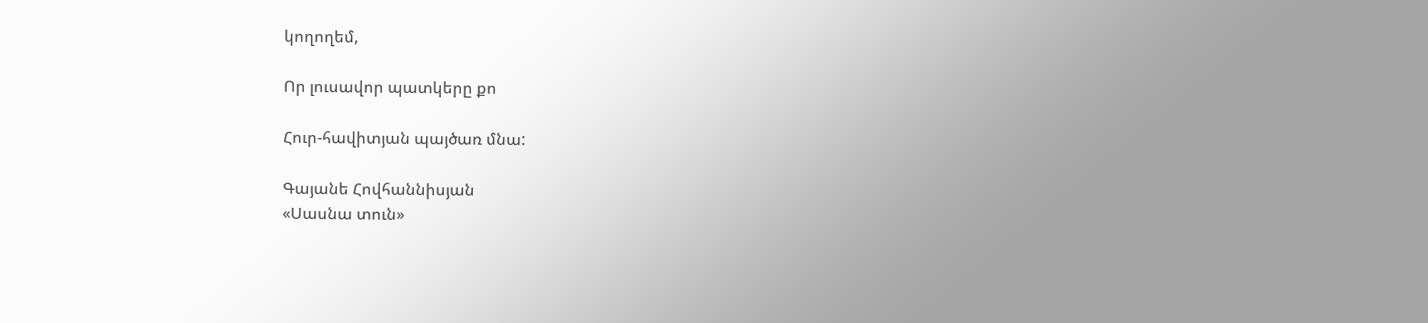կողողեմ,

Որ լուսավոր պատկերը քո

Հուր-հավիտյան պայծառ մնա:

Գայանե Հովհաննիսյան
«Սասնա տուն»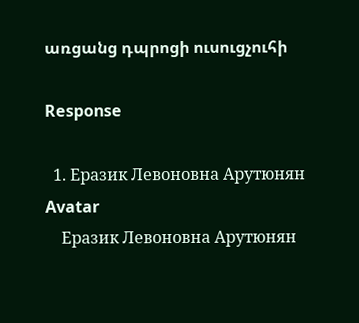առցանց դպրոցի ուսուցչուհի

Response

  1. Еразик Левоновна Арутюнян Avatar
    Еразик Левоновна Арутюнян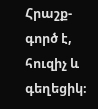Հրաշք-գործ է, հուզիչ և գեղեցիկ։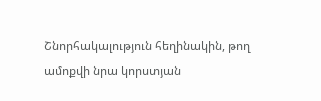Շնորհակալություն հեղինակին, թող ամոքվի նրա կորստյան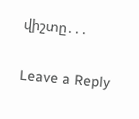վիշտը․․․

Leave a Reply